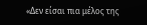«Δεν είσαι πια μέλος της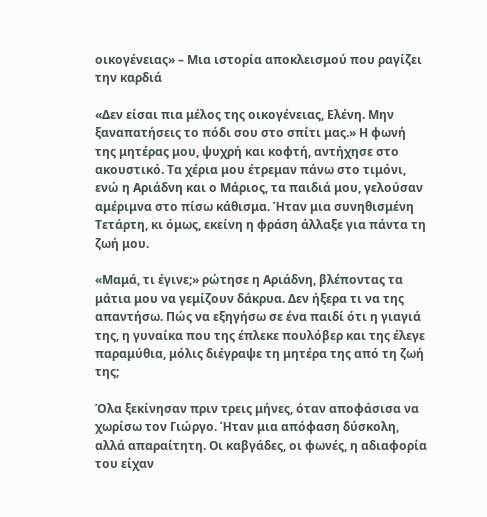οικογένειας» – Μια ιστορία αποκλεισμού που ραγίζει την καρδιά

«Δεν είσαι πια μέλος της οικογένειας, Ελένη. Μην ξαναπατήσεις το πόδι σου στο σπίτι μας.» Η φωνή της μητέρας μου, ψυχρή και κοφτή, αντήχησε στο ακουστικό. Τα χέρια μου έτρεμαν πάνω στο τιμόνι, ενώ η Αριάδνη και ο Μάριος, τα παιδιά μου, γελούσαν αμέριμνα στο πίσω κάθισμα. Ήταν μια συνηθισμένη Τετάρτη, κι όμως, εκείνη η φράση άλλαξε για πάντα τη ζωή μου.

«Μαμά, τι έγινε;» ρώτησε η Αριάδνη, βλέποντας τα μάτια μου να γεμίζουν δάκρυα. Δεν ήξερα τι να της απαντήσω. Πώς να εξηγήσω σε ένα παιδί ότι η γιαγιά της, η γυναίκα που της έπλεκε πουλόβερ και της έλεγε παραμύθια, μόλις διέγραψε τη μητέρα της από τη ζωή της;

Όλα ξεκίνησαν πριν τρεις μήνες, όταν αποφάσισα να χωρίσω τον Γιώργο. Ήταν μια απόφαση δύσκολη, αλλά απαραίτητη. Οι καβγάδες, οι φωνές, η αδιαφορία του είχαν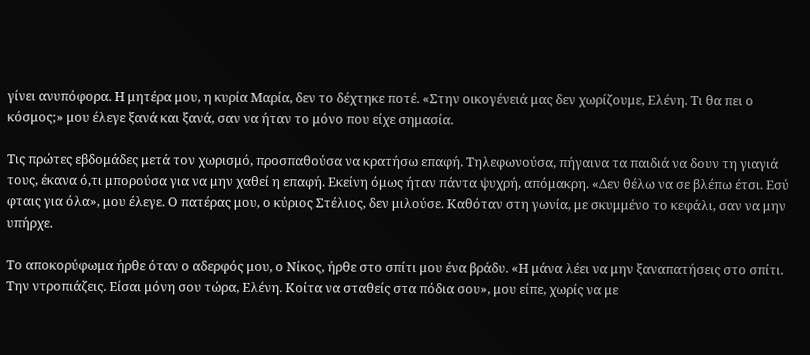γίνει ανυπόφορα. Η μητέρα μου, η κυρία Μαρία, δεν το δέχτηκε ποτέ. «Στην οικογένειά μας δεν χωρίζουμε, Ελένη. Τι θα πει ο κόσμος;» μου έλεγε ξανά και ξανά, σαν να ήταν το μόνο που είχε σημασία.

Τις πρώτες εβδομάδες μετά τον χωρισμό, προσπαθούσα να κρατήσω επαφή. Τηλεφωνούσα, πήγαινα τα παιδιά να δουν τη γιαγιά τους, έκανα ό,τι μπορούσα για να μην χαθεί η επαφή. Εκείνη όμως ήταν πάντα ψυχρή, απόμακρη. «Δεν θέλω να σε βλέπω έτσι. Εσύ φταις για όλα», μου έλεγε. Ο πατέρας μου, ο κύριος Στέλιος, δεν μιλούσε. Καθόταν στη γωνία, με σκυμμένο το κεφάλι, σαν να μην υπήρχε.

Το αποκορύφωμα ήρθε όταν ο αδερφός μου, ο Νίκος, ήρθε στο σπίτι μου ένα βράδυ. «Η μάνα λέει να μην ξαναπατήσεις στο σπίτι. Την ντροπιάζεις. Είσαι μόνη σου τώρα, Ελένη. Κοίτα να σταθείς στα πόδια σου», μου είπε, χωρίς να με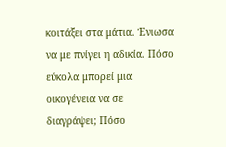κοιτάξει στα μάτια. Ένιωσα να με πνίγει η αδικία. Πόσο εύκολα μπορεί μια οικογένεια να σε διαγράψει; Πόσο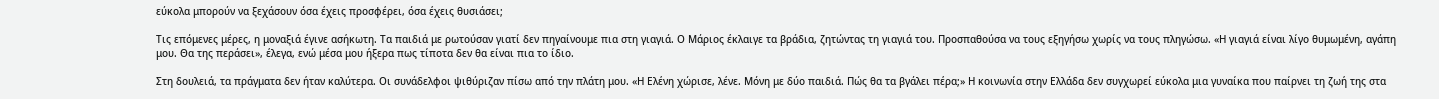εύκολα μπορούν να ξεχάσουν όσα έχεις προσφέρει, όσα έχεις θυσιάσει;

Τις επόμενες μέρες, η μοναξιά έγινε ασήκωτη. Τα παιδιά με ρωτούσαν γιατί δεν πηγαίνουμε πια στη γιαγιά. Ο Μάριος έκλαιγε τα βράδια, ζητώντας τη γιαγιά του. Προσπαθούσα να τους εξηγήσω χωρίς να τους πληγώσω. «Η γιαγιά είναι λίγο θυμωμένη, αγάπη μου. Θα της περάσει», έλεγα, ενώ μέσα μου ήξερα πως τίποτα δεν θα είναι πια το ίδιο.

Στη δουλειά, τα πράγματα δεν ήταν καλύτερα. Οι συνάδελφοι ψιθύριζαν πίσω από την πλάτη μου. «Η Ελένη χώρισε, λένε. Μόνη με δύο παιδιά. Πώς θα τα βγάλει πέρα;» Η κοινωνία στην Ελλάδα δεν συγχωρεί εύκολα μια γυναίκα που παίρνει τη ζωή της στα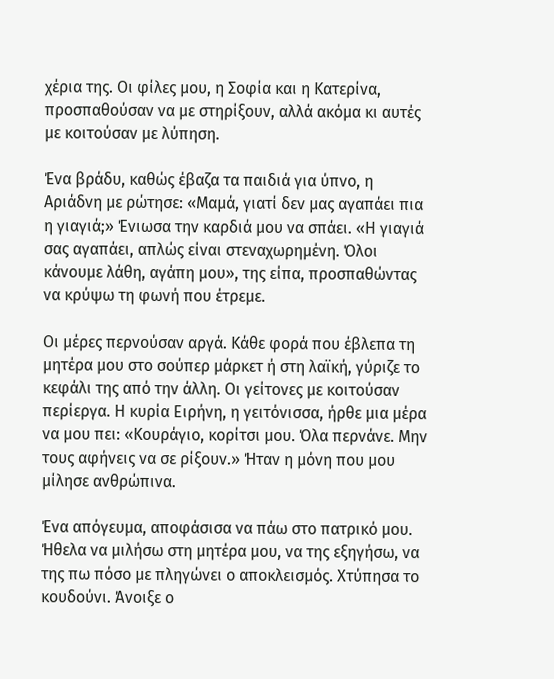χέρια της. Οι φίλες μου, η Σοφία και η Κατερίνα, προσπαθούσαν να με στηρίξουν, αλλά ακόμα κι αυτές με κοιτούσαν με λύπηση.

Ένα βράδυ, καθώς έβαζα τα παιδιά για ύπνο, η Αριάδνη με ρώτησε: «Μαμά, γιατί δεν μας αγαπάει πια η γιαγιά;» Ένιωσα την καρδιά μου να σπάει. «Η γιαγιά σας αγαπάει, απλώς είναι στεναχωρημένη. Όλοι κάνουμε λάθη, αγάπη μου», της είπα, προσπαθώντας να κρύψω τη φωνή που έτρεμε.

Οι μέρες περνούσαν αργά. Κάθε φορά που έβλεπα τη μητέρα μου στο σούπερ μάρκετ ή στη λαϊκή, γύριζε το κεφάλι της από την άλλη. Οι γείτονες με κοιτούσαν περίεργα. Η κυρία Ειρήνη, η γειτόνισσα, ήρθε μια μέρα να μου πει: «Κουράγιο, κορίτσι μου. Όλα περνάνε. Μην τους αφήνεις να σε ρίξουν.» Ήταν η μόνη που μου μίλησε ανθρώπινα.

Ένα απόγευμα, αποφάσισα να πάω στο πατρικό μου. Ήθελα να μιλήσω στη μητέρα μου, να της εξηγήσω, να της πω πόσο με πληγώνει ο αποκλεισμός. Χτύπησα το κουδούνι. Άνοιξε ο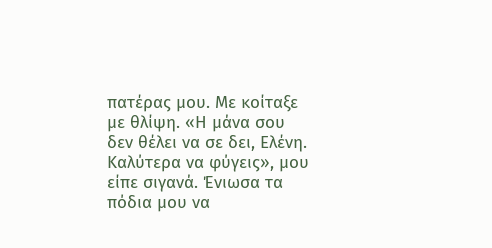πατέρας μου. Με κοίταξε με θλίψη. «Η μάνα σου δεν θέλει να σε δει, Ελένη. Καλύτερα να φύγεις», μου είπε σιγανά. Ένιωσα τα πόδια μου να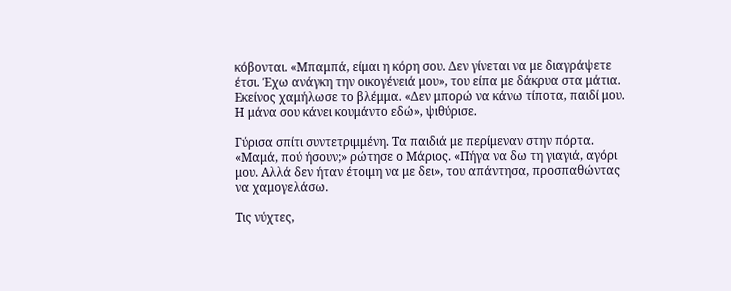κόβονται. «Μπαμπά, είμαι η κόρη σου. Δεν γίνεται να με διαγράψετε έτσι. Έχω ανάγκη την οικογένειά μου», του είπα με δάκρυα στα μάτια. Εκείνος χαμήλωσε το βλέμμα. «Δεν μπορώ να κάνω τίποτα, παιδί μου. Η μάνα σου κάνει κουμάντο εδώ», ψιθύρισε.

Γύρισα σπίτι συντετριμμένη. Τα παιδιά με περίμεναν στην πόρτα. «Μαμά, πού ήσουν;» ρώτησε ο Μάριος. «Πήγα να δω τη γιαγιά, αγόρι μου. Αλλά δεν ήταν έτοιμη να με δει», του απάντησα, προσπαθώντας να χαμογελάσω.

Τις νύχτες,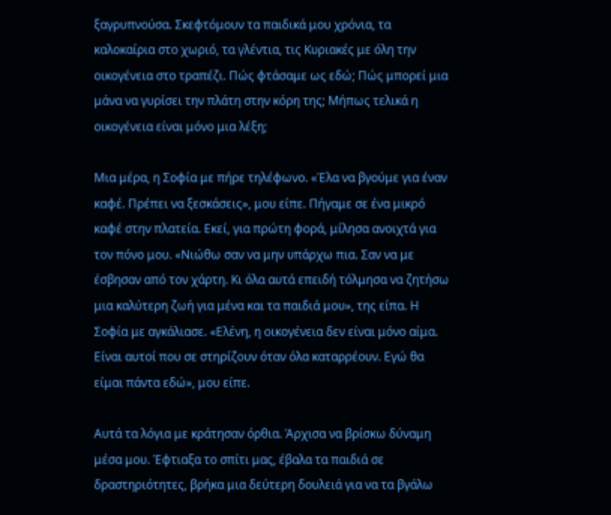ξαγρυπνούσα. Σκεφτόμουν τα παιδικά μου χρόνια, τα καλοκαίρια στο χωριό, τα γλέντια, τις Κυριακές με όλη την οικογένεια στο τραπέζι. Πώς φτάσαμε ως εδώ; Πώς μπορεί μια μάνα να γυρίσει την πλάτη στην κόρη της; Μήπως τελικά η οικογένεια είναι μόνο μια λέξη;

Μια μέρα, η Σοφία με πήρε τηλέφωνο. «Έλα να βγούμε για έναν καφέ. Πρέπει να ξεσκάσεις», μου είπε. Πήγαμε σε ένα μικρό καφέ στην πλατεία. Εκεί, για πρώτη φορά, μίλησα ανοιχτά για τον πόνο μου. «Νιώθω σαν να μην υπάρχω πια. Σαν να με έσβησαν από τον χάρτη. Κι όλα αυτά επειδή τόλμησα να ζητήσω μια καλύτερη ζωή για μένα και τα παιδιά μου», της είπα. Η Σοφία με αγκάλιασε. «Ελένη, η οικογένεια δεν είναι μόνο αίμα. Είναι αυτοί που σε στηρίζουν όταν όλα καταρρέουν. Εγώ θα είμαι πάντα εδώ», μου είπε.

Αυτά τα λόγια με κράτησαν όρθια. Άρχισα να βρίσκω δύναμη μέσα μου. Έφτιαξα το σπίτι μας, έβαλα τα παιδιά σε δραστηριότητες, βρήκα μια δεύτερη δουλειά για να τα βγάλω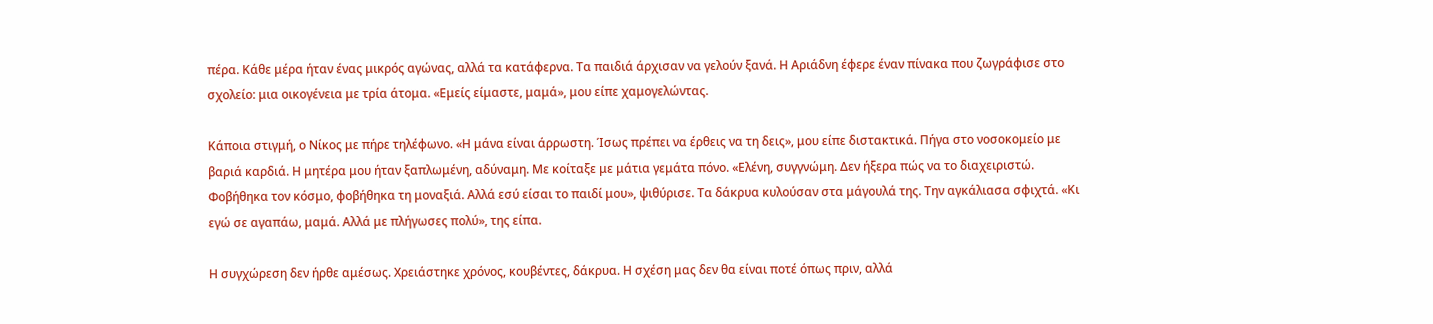πέρα. Κάθε μέρα ήταν ένας μικρός αγώνας, αλλά τα κατάφερνα. Τα παιδιά άρχισαν να γελούν ξανά. Η Αριάδνη έφερε έναν πίνακα που ζωγράφισε στο σχολείο: μια οικογένεια με τρία άτομα. «Εμείς είμαστε, μαμά», μου είπε χαμογελώντας.

Κάποια στιγμή, ο Νίκος με πήρε τηλέφωνο. «Η μάνα είναι άρρωστη. Ίσως πρέπει να έρθεις να τη δεις», μου είπε διστακτικά. Πήγα στο νοσοκομείο με βαριά καρδιά. Η μητέρα μου ήταν ξαπλωμένη, αδύναμη. Με κοίταξε με μάτια γεμάτα πόνο. «Ελένη, συγγνώμη. Δεν ήξερα πώς να το διαχειριστώ. Φοβήθηκα τον κόσμο, φοβήθηκα τη μοναξιά. Αλλά εσύ είσαι το παιδί μου», ψιθύρισε. Τα δάκρυα κυλούσαν στα μάγουλά της. Την αγκάλιασα σφιχτά. «Κι εγώ σε αγαπάω, μαμά. Αλλά με πλήγωσες πολύ», της είπα.

Η συγχώρεση δεν ήρθε αμέσως. Χρειάστηκε χρόνος, κουβέντες, δάκρυα. Η σχέση μας δεν θα είναι ποτέ όπως πριν, αλλά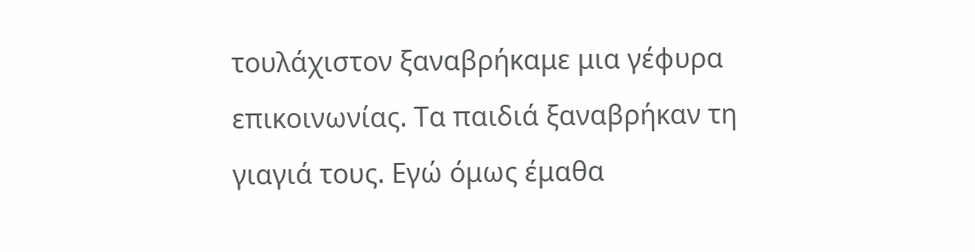τουλάχιστον ξαναβρήκαμε μια γέφυρα επικοινωνίας. Τα παιδιά ξαναβρήκαν τη γιαγιά τους. Εγώ όμως έμαθα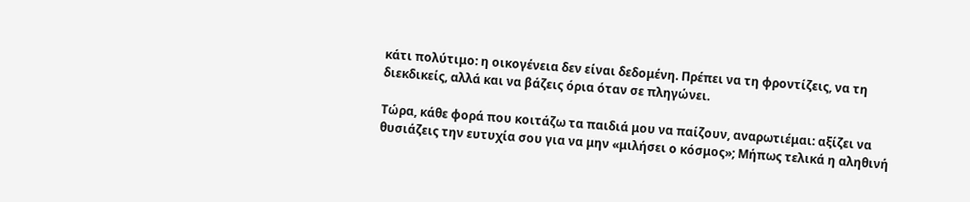κάτι πολύτιμο: η οικογένεια δεν είναι δεδομένη. Πρέπει να τη φροντίζεις, να τη διεκδικείς, αλλά και να βάζεις όρια όταν σε πληγώνει.

Τώρα, κάθε φορά που κοιτάζω τα παιδιά μου να παίζουν, αναρωτιέμαι: αξίζει να θυσιάζεις την ευτυχία σου για να μην «μιλήσει ο κόσμος»; Μήπως τελικά η αληθινή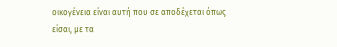οικογένεια είναι αυτή που σε αποδέχεται όπως είσαι, με τα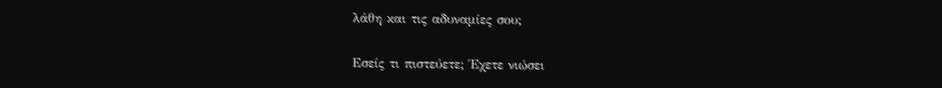λάθη και τις αδυναμίες σου;

Εσείς τι πιστεύετε; Έχετε νιώσει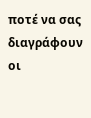ποτέ να σας διαγράφουν οι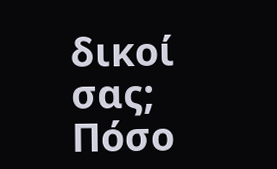δικοί σας; Πόσο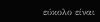εύκολο είναι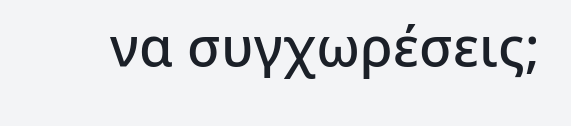να συγχωρέσεις;